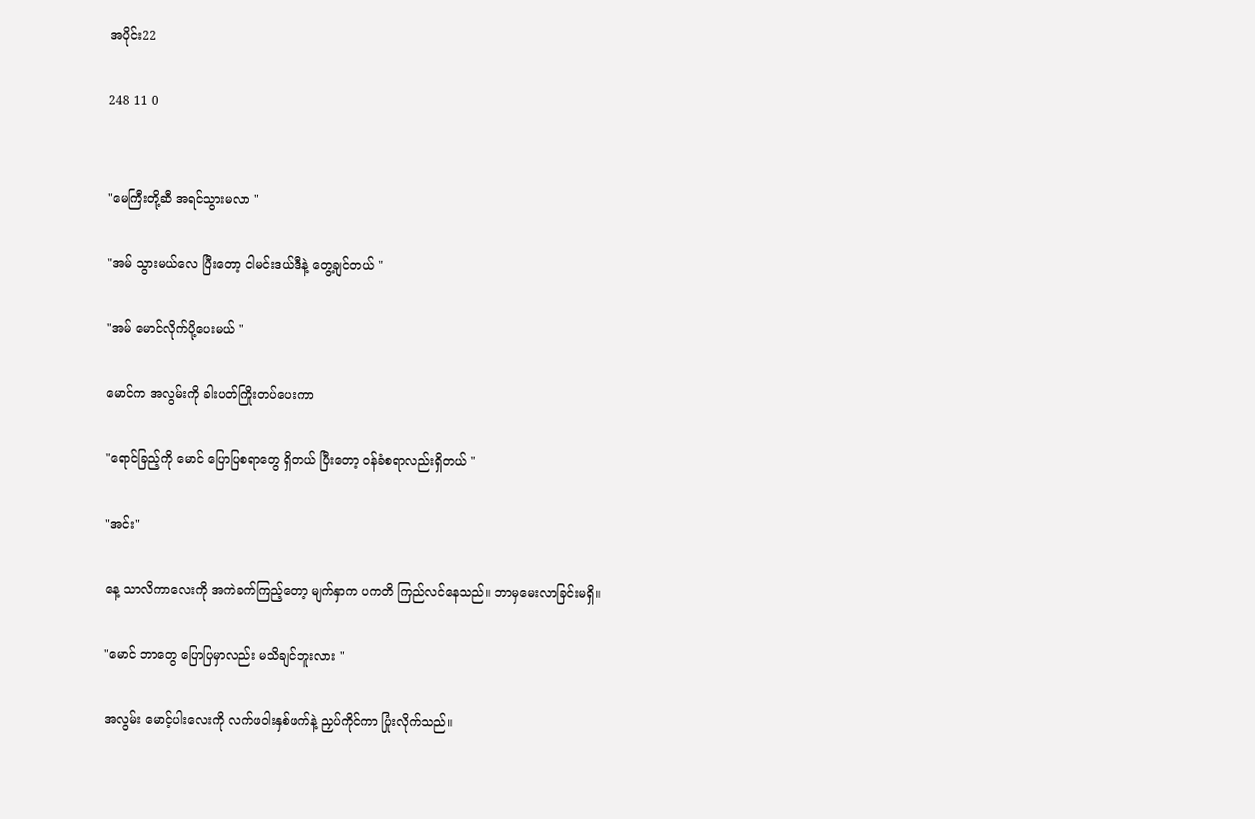အပိုင်း22

248 11 0


"မေကြီးတို့ဆီ အရင်သွားမလာ "

"အမ် သွားမယ်လေ ပြီးတော့ ငါမင်းဒယ်ဒီနဲ့ တွေ့ချင်တယ် "

"အမ် မောင်လိုက်ပို့ပေးမယ် "

မောင်က အလွမ်းကို ခါးပတ်ကြိုးတပ်ပေးကာ

"ရောင်ခြည့်ကို မောင် ပြောပြစရာတွေ ရှိတယ် ပြီးတော့ ဝန်ခံစရာလည်းရှိတယ် "

"အင်း"

နေ့ သာလိကာလေးကို အကဲခက်ကြည့်တော့ မျက်နှာက ပကတိ ကြည်လင်နေသည်။ ဘာမှမေးလာခြင်းမရှိ။

"မောင် ဘာတွေ ပြောပြမှာလည်း မသိချင်ဘူးလား "

အလွမ်း မောင့်ပါးလေးကို လက်ဖဝါးနှစ်ဖက်နဲ့ ညှပ်ကိုင်ကာ ပြုံးလိုက်သည်။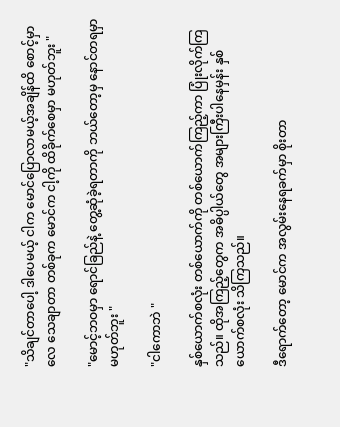"သိချင်တာပေါ့ ဒါပေမယ့် ငါက မောင်ပြောလာမယ့်အချိန်ထိ စောင့်မှာလေ သေချာတာ တစ်ခုက မောင်က ငါ့ကို ထိခိုက်စေမှာ မဟုတ်ဘူး "

"မောင့်ဘဝမှာ ရောင်ခြည်နဲ့ တွေ့ဆုံခဲ့ရတာကို ဘယ်တော့မှ နောင်တရမှာ မဟုတ်ဘူး "

"ငါကောဘဲ "

နှစ်ယောက်စလုံး တစ်ယောက်ကို တစ်ယောက်ကြည့်ကာ ပြုံးလိုက်ကြသည်။ ထိုအကြည့်တွေက အဓိပ္ပါယ်တွေ အများကြီးပါနေမှန်း နှစ်ယောက်စလုံး သိကြသည်။

ဒီရောက်တော့ မောင်က အလွမ်းနေရခက်မှာ စိုးတာ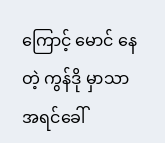ကြောင့် မောင် နေတဲ့ ကွန်ဒို မှာသာ အရင်ခေါ်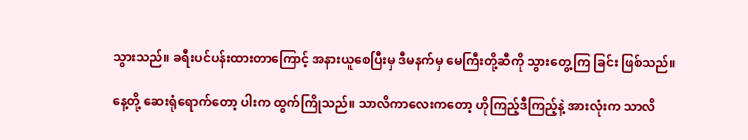သွားသည်။ ခရီးပင်ပန်းထားတာကြောင့် အနားယူစေပြီးမှ ဒီမနက်မှ မေကြီးတို့ဆီကို သွားတွေ့ကြ ခြင်း ဖြစ်သည်။

နေ့တို့ ဆေးရုံရောက်တော့ ပါးက ထွက်ကြိုသည်။ သာလိကာလေးကတော့ ဟိုကြည့်ဒီကြည့်နဲ့ အားလုံးက သာလိ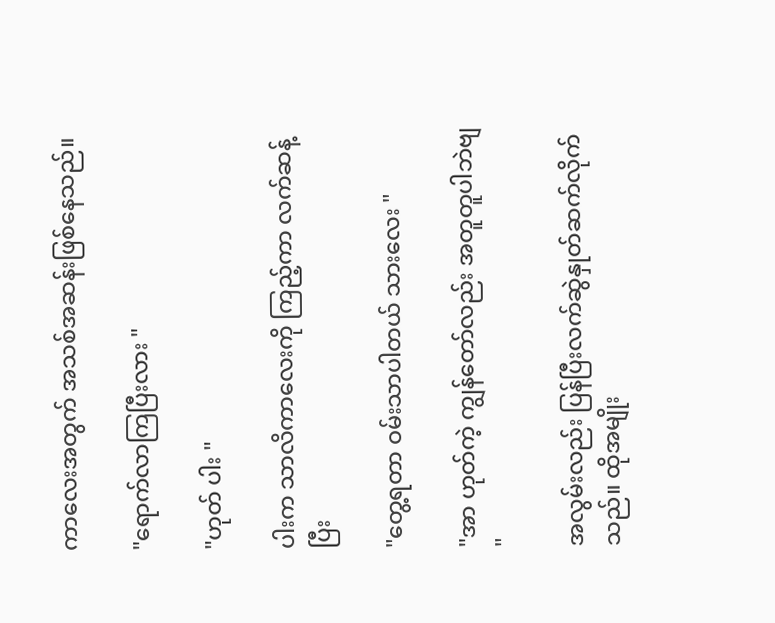ကာလေးအတွက် အသစ်အဆန်းဖြစ်နေသည်။

"ရောက်လာကြပြီးလား "

"ဟုတ် ပါး "

ပါးက သာလိကာလေးကို ကြည့်ကာ လက်ဆန့်ပြီး

"တွေ့ရတာ ဝမ်းသာပါတယ် သားလေး "

"အာ ဟုတ်ကဲ့ ကျွန်တော်လည်း အတူတူပါဘဲဗျ "

အလွမ်းလည်း ပြန်ပြီးလက်ဆွဲနှုတ်ဆက်လိုက်သည်။ ထိုအမျိုး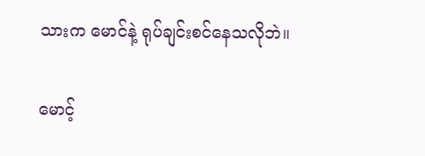သားက မောင်နဲ့ ရုပ်ချင်းစင်နေသလိုဘဲ။

မောင့်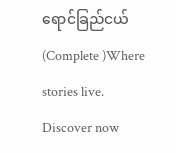ရောင်ခြည်ငယ်(Complete )Where stories live. Discover now